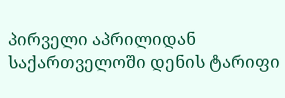პირველი აპრილიდან საქართველოში დენის ტარიფი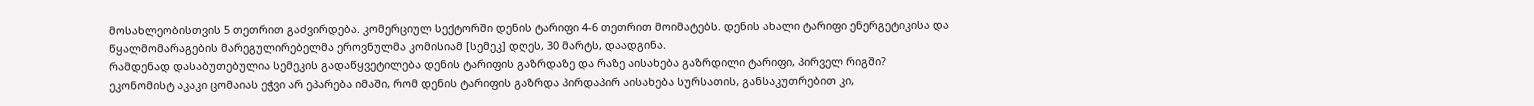მოსახლეობისთვის 5 თეთრით გაძვირდება. კომერციულ სექტორში დენის ტარიფი 4-6 თეთრით მოიმატებს. დენის ახალი ტარიფი ენერგეტიკისა და წყალმომარაგების მარეგულირებელმა ეროვნულმა კომისიამ [სემეკ] დღეს, 30 მარტს, დაადგინა.
რამდენად დასაბუთებულია სემეკის გადაწყვეტილება დენის ტარიფის გაზრდაზე და რაზე აისახება გაზრდილი ტარიფი, პირველ რიგში?
ეკონომისტ აკაკი ცომაიას ეჭვი არ ეპარება იმაში, რომ დენის ტარიფის გაზრდა პირდაპირ აისახება სურსათის, განსაკუთრებით კი,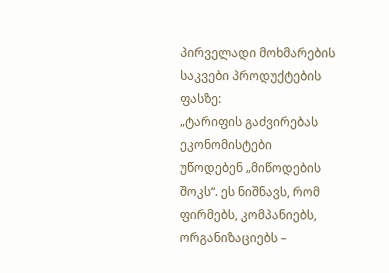პირველადი მოხმარების საკვები პროდუქტების ფასზე:
„ტარიფის გაძვირებას ეკონომისტები უწოდებენ „მიწოდების შოკს“. ეს ნიშნავს, რომ ფირმებს, კომპანიებს, ორგანიზაციებს –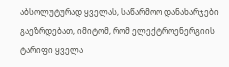აბსოლუტურად ყველას, საწარმოო დანახარჯები გაეზრდებათ, იმიტომ, რომ ელექტროენერგიის ტარიფი ყველა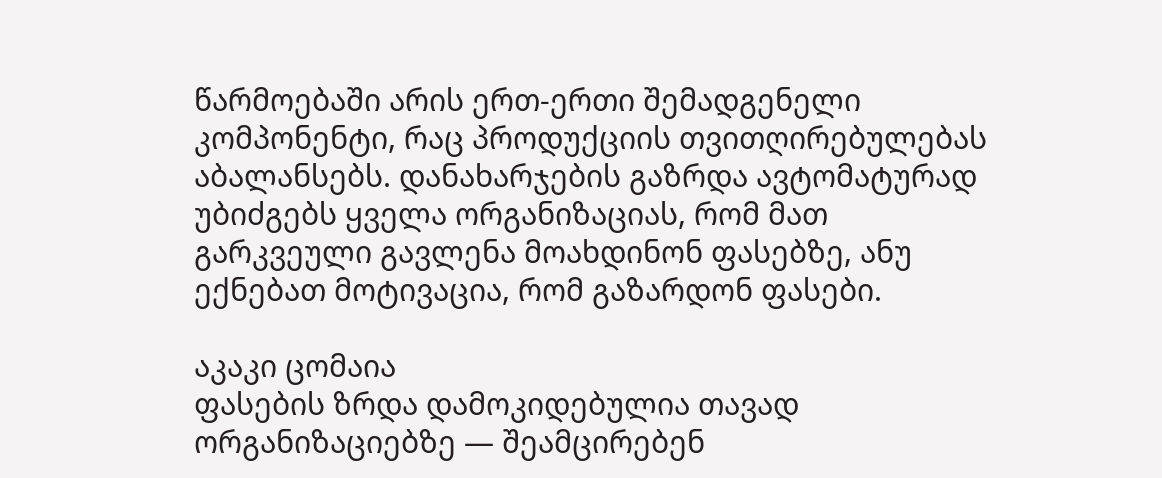წარმოებაში არის ერთ-ერთი შემადგენელი კომპონენტი, რაც პროდუქციის თვითღირებულებას აბალანსებს. დანახარჯების გაზრდა ავტომატურად უბიძგებს ყველა ორგანიზაციას, რომ მათ გარკვეული გავლენა მოახდინონ ფასებზე, ანუ ექნებათ მოტივაცია, რომ გაზარდონ ფასები.

აკაკი ცომაია
ფასების ზრდა დამოკიდებულია თავად ორგანიზაციებზე — შეამცირებენ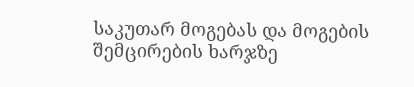საკუთარ მოგებას და მოგების შემცირების ხარჯზე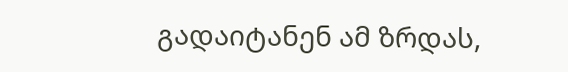გადაიტანენ ამ ზრდას,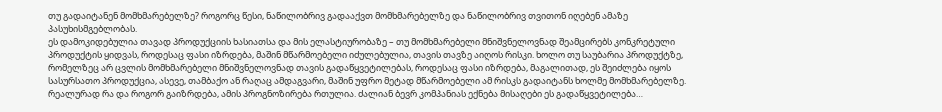თუ გადაიტანენ მომხმარებელზე? როგორც წესი, ნაწილობრივ გადააქვთ მომხმარებელზე და ნაწილობრივ თვითონ იღებენ ამაზე პასუხისმგებლობას.
ეს დამოკიდებულია თავად პროდუქციის ხასიათსა და მის ელასტიურობაზე – თუ მომხმარებელი მნიშვნელოვნად შეამცირებს კონკრეტული პროდუქტის ყიდვას, როდესაც ფასი იზრდება, მაშინ მწარმოებელი იძულებულია, თავის თავზე აიღოს რისკი. ხოლო თუ საუბარია პროდუქტზე, რომელზეც არ ცვლის მომხმარებელი მნიშვნელოვნად თავის გადაწყვეტილებას, როდესაც ფასი იზრდება, მაგალითად, ეს შეიძლება იყოს სასურსათო პროდუქცია, ასევე, თამბაქო ან რაღაც ამდაგვარი, მაშინ უფრო მეტად მწარმოებელი ამ რისკს გადაიტანს ხოლმე მომხმარებელზე.
რეალურად რა და როგორ გაიზრდება, ამის პროგნოზირება რთულია. ძალიან ბევრ კომპანიას ექნება მისაღები ეს გადაწყვეტილება…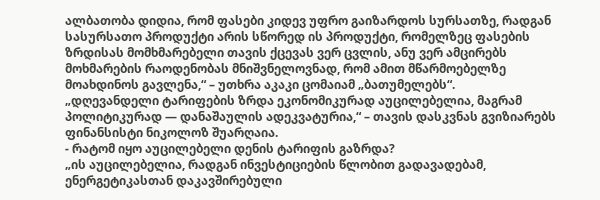ალბათობა დიდია, რომ ფასები კიდევ უფრო გაიზარდოს სურსათზე, რადგან სასურსათო პროდუქტი არის სწორედ ის პროდუქტი, რომელზეც ფასების ზრდისას მომხმარებელი თავის ქცევას ვერ ცვლის, ანუ ვერ ამცირებს მოხმარების რაოდენობას მნიშვნელოვნად, რომ ამით მწარმოებელზე მოახდინოს გავლენა,“ – უთხრა აკაკი ცომაიამ „ბათუმელებს“.
„დღევანდელი ტარიფების ზრდა ეკონომიკურად აუცილებელია, მაგრამ პოლიტიკურად — დანაშაულის ადეკვატურია,“ – თავის დასკვნას გვიზიარებს ფინანსისტი ნიკოლოზ შუარღაია.
- რატომ იყო აუცილებელი დენის ტარიფის გაზრდა?
„ის აუცილებელია, რადგან ინვესტიციების წლობით გადავადებამ, ენერგეტიკასთან დაკავშირებული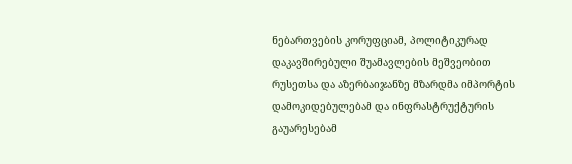ნებართვების კორუფციამ, პოლიტიკურად დაკავშირებული შუამავლების მეშვეობით რუსეთსა და აზერბაიჯანზე მზარდმა იმპორტის დამოკიდებულებამ და ინფრასტრუქტურის გაუარესებამ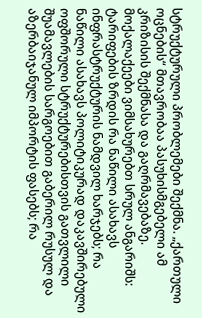სტრუქტურული პრობლემები შექმნა. „ქართული ოცნების“ მთავრობაა პასუხისმგებელი ამ კრიზისის შექმნასა და გაღრმავებაზე.
მოქალაქეები ვიმსახურებთ სრულ ანგარიშს: ტარიფების ზრდის რა ნაწილი ასახავს ინფრასტრუქტურის ნამდვილ ხარჯებს; რა ნაწილი ასახავს პოლიტიკურად დაკავშირებული ოფშორული სტრუქტურებისთვის გათვლილი შუამავლების სარგოებით გაბერილ რუსულ და აზერბაიჯანულ იმპორტის ფასებს; რა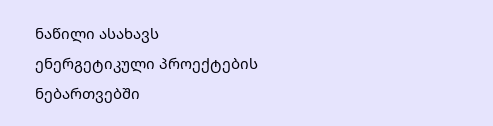ნაწილი ასახავს ენერგეტიკული პროექტების ნებართვებში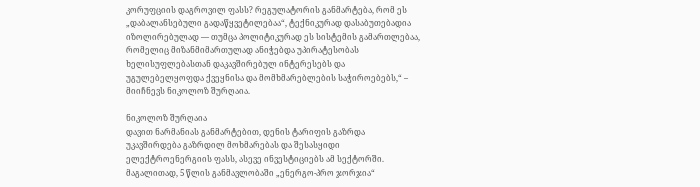კორუფციის დაგროვილ ფასს? რეგულატორის განმარტება, რომ ეს „დაბალანსებული გადაწყვეტილებაა“, ტექნიკურად დასაბუთებადია იზოლირებულად — თუმცა პოლიტიკურად ეს სისტემის გამართლებაა, რომელიც მიზანმიმართულად ანიჭებდა უპირატესობას ხელისუფლებასთან დაკავშირებულ ინტერესებს და უგულებელყოფდა ქვეყნისა და მომხმარებლების საჭიროებებს,“ – მიიჩნევს ნიკოლოზ შურღაია.

ნიკოლოზ შურღაია
დავით ნარმანიას განმარტებით, დენის ტარიფის გაზრდა უკავშირდება გაზრდილ მოხმარებას და შესასყიდი ელექტროენერგიის ფასს, ასევე ინვესტიციებს ამ სექტორში. მაგალითად, 5 წლის განმავლობაში „ენერგო-პრო ჯორჯია“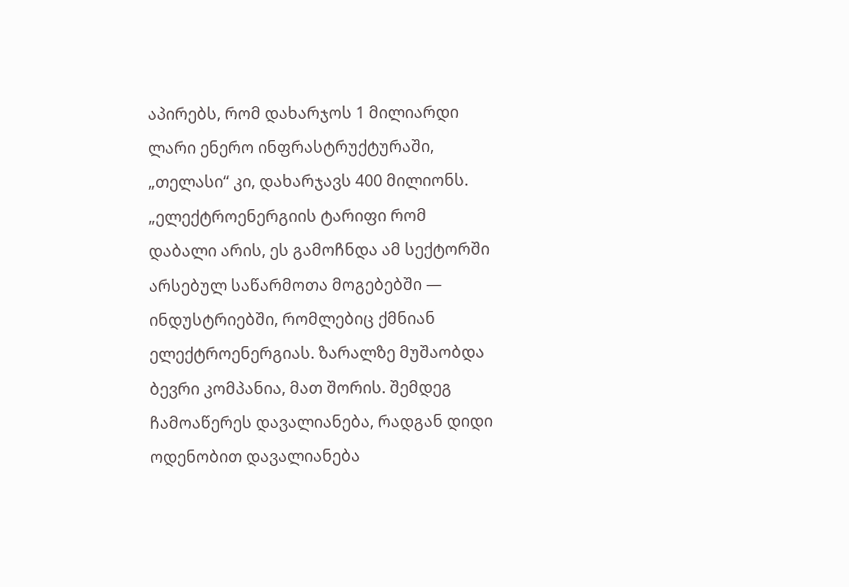აპირებს, რომ დახარჯოს 1 მილიარდი ლარი ენერო ინფრასტრუქტურაში, „თელასი“ კი, დახარჯავს 400 მილიონს.
„ელექტროენერგიის ტარიფი რომ დაბალი არის, ეს გამოჩნდა ამ სექტორში არსებულ საწარმოთა მოგებებში — ინდუსტრიებში, რომლებიც ქმნიან ელექტროენერგიას. ზარალზე მუშაობდა ბევრი კომპანია, მათ შორის. შემდეგ ჩამოაწერეს დავალიანება, რადგან დიდი ოდენობით დავალიანება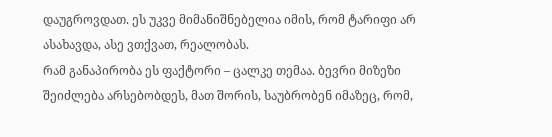დაუგროვდათ. ეს უკვე მიმანიშნებელია იმის, რომ ტარიფი არ ასახავდა, ასე ვთქვათ, რეალობას.
რამ განაპირობა ეს ფაქტორი – ცალკე თემაა. ბევრი მიზეზი შეიძლება არსებობდეს, მათ შორის, საუბრობენ იმაზეც, რომ,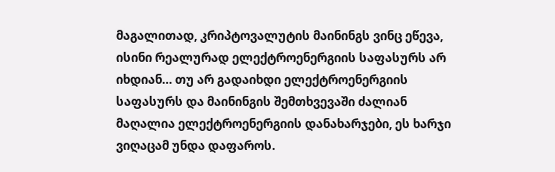მაგალითად, კრიპტოვალუტის მაინინგს ვინც ეწევა, ისინი რეალურად ელექტროენერგიის საფასურს არ იხდიან… თუ არ გადაიხდი ელექტროენერგიის საფასურს და მაინინგის შემთხვევაში ძალიან მაღალია ელექტროენერგიის დანახარჯები, ეს ხარჯი ვიღაცამ უნდა დაფაროს.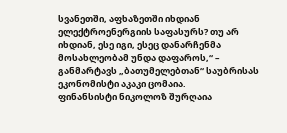სვანეთში, აფხაზეთში იხდიან ელექტროენერგიის საფასურს? თუ არ იხდიან, ესე იგი, ესეც დანარჩენმა მოსახლეობამ უნდა დაფაროს,“ – განმარტავს „ბათუმელებთან“ საუბრისას ეკონომისტი აკაკი ცომაია.
ფინანსისტი ნიკოლოზ შურღაია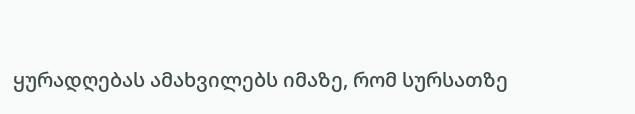ყურადღებას ამახვილებს იმაზე, რომ სურსათზე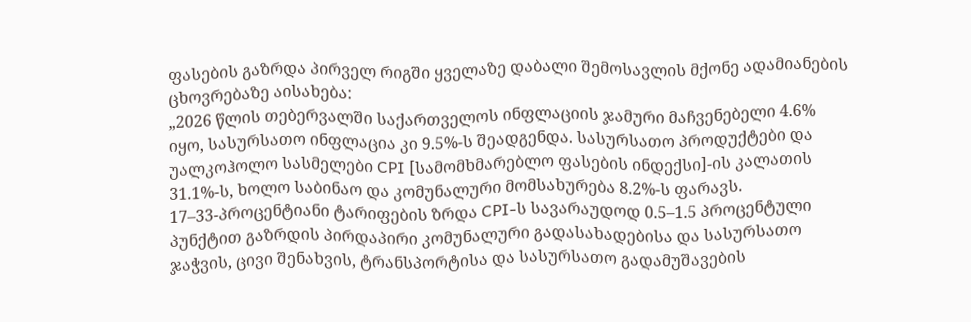ფასების გაზრდა პირველ რიგში ყველაზე დაბალი შემოსავლის მქონე ადამიანების ცხოვრებაზე აისახება:
„2026 წლის თებერვალში საქართველოს ინფლაციის ჯამური მაჩვენებელი 4.6% იყო, სასურსათო ინფლაცია კი 9.5%-ს შეადგენდა. სასურსათო პროდუქტები და უალკოჰოლო სასმელები CPI [სამომხმარებლო ფასების ინდექსი]-ის კალათის 31.1%-ს, ხოლო საბინაო და კომუნალური მომსახურება 8.2%-ს ფარავს.
17–33-პროცენტიანი ტარიფების ზრდა CPI-ს სავარაუდოდ 0.5–1.5 პროცენტული პუნქტით გაზრდის პირდაპირი კომუნალური გადასახადებისა და სასურსათო ჯაჭვის, ცივი შენახვის, ტრანსპორტისა და სასურსათო გადამუშავების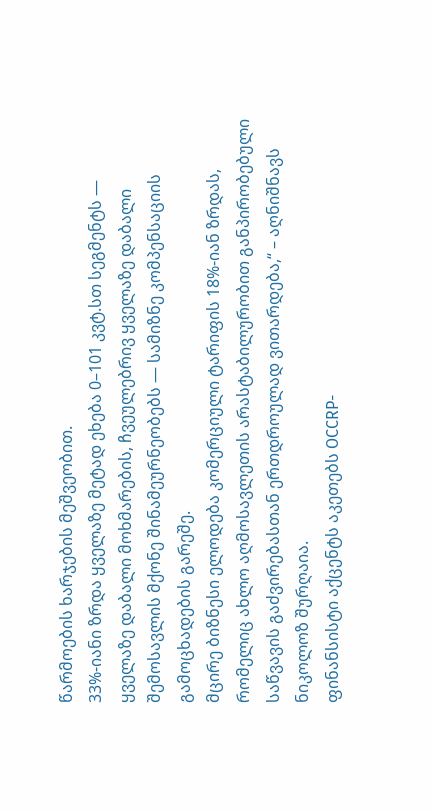წარმოების ხარჯების მეშვეობით.
33%-იანი ზრდა ყველაზე მეტად ეხება 0–101 კვტ.სთ სეგმენტს — ყველაზე დაბალი მოხმარების, ჩვეულებრივ ყველაზე დაბალი შემოსავლის მქონე შინამეურნეობებს — სამიზნე კომპენსაციის გამოცხადების გარეშე.
მცირე ბიზნესი ელოდება კომერციული ტარიფის 18%-იან ზრდას, რომელიც ახლო აღმოსავლეთის არასტაბილურობით განპირობებული საწვავის გაძვირებასთან ერთდროულად ვითარდება,“ – აღნიშნავს ნიკოლოზ შურღაია.
ფინანსისტი აქცენტს აკეთებს OCCRP-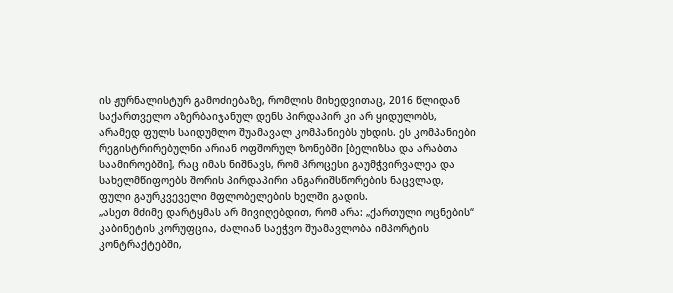ის ჟურნალისტურ გამოძიებაზე, რომლის მიხედვითაც, 2016 წლიდან საქართველო აზერბაიჯანულ დენს პირდაპირ კი არ ყიდულობს, არამედ ფულს საიდუმლო შუამავალ კომპანიებს უხდის. ეს კომპანიები რეგისტრირებულნი არიან ოფშორულ ზონებში [ბელიზსა და არაბთა საამიროებში], რაც იმას ნიშნავს, რომ პროცესი გაუმჭვირვალეა და სახელმწიფოებს შორის პირდაპირი ანგარიშსწორების ნაცვლად, ფული გაურკვეველი მფლობელების ხელში გადის.
„ასეთ მძიმე დარტყმას არ მივიღებდით, რომ არა: „ქართული ოცნების“ კაბინეტის კორუფცია, ძალიან საეჭვო შუამავლობა იმპორტის კონტრაქტებში,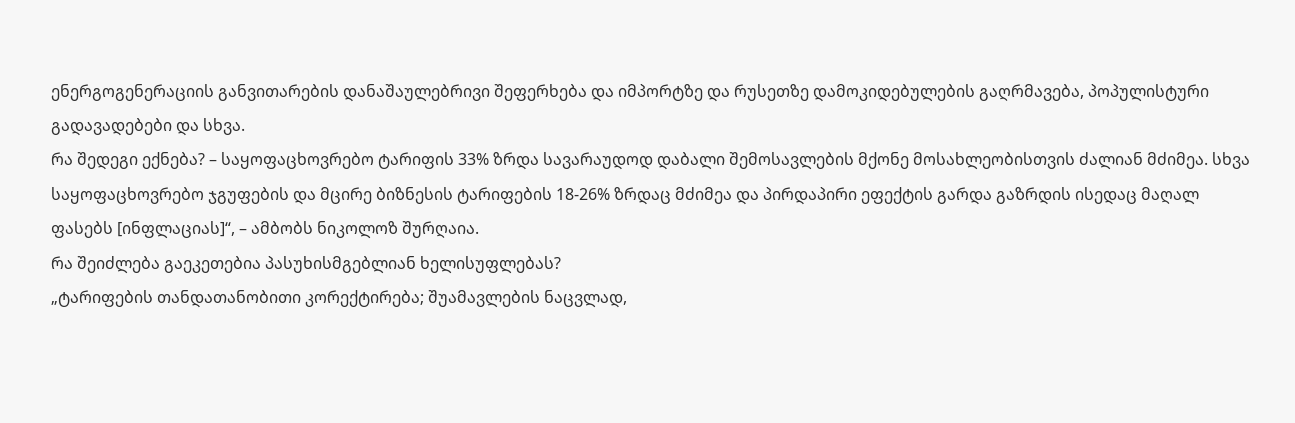ენერგოგენერაციის განვითარების დანაშაულებრივი შეფერხება და იმპორტზე და რუსეთზე დამოკიდებულების გაღრმავება, პოპულისტური გადავადებები და სხვა.
რა შედეგი ექნება? – საყოფაცხოვრებო ტარიფის 33% ზრდა სავარაუდოდ დაბალი შემოსავლების მქონე მოსახლეობისთვის ძალიან მძიმეა. სხვა საყოფაცხოვრებო ჯგუფების და მცირე ბიზნესის ტარიფების 18-26% ზრდაც მძიმეა და პირდაპირი ეფექტის გარდა გაზრდის ისედაც მაღალ ფასებს [ინფლაციას]“, – ამბობს ნიკოლოზ შურღაია.
რა შეიძლება გაეკეთებია პასუხისმგებლიან ხელისუფლებას?
„ტარიფების თანდათანობითი კორექტირება; შუამავლების ნაცვლად,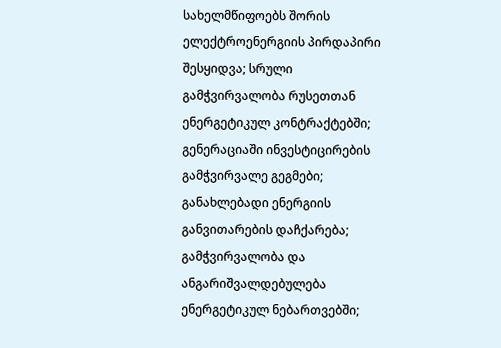სახელმწიფოებს შორის ელექტროენერგიის პირდაპირი შესყიდვა; სრული გამჭვირვალობა რუსეთთან ენერგეტიკულ კონტრაქტებში; გენერაციაში ინვესტიცირების გამჭვირვალე გეგმები; განახლებადი ენერგიის განვითარების დაჩქარება; გამჭვირვალობა და ანგარიშვალდებულება ენერგეტიკულ ნებართვებში;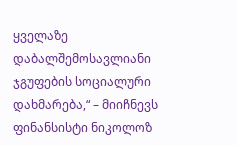ყველაზე დაბალშემოსავლიანი ჯგუფების სოციალური დახმარება,“ – მიიჩნევს ფინანსისტი ნიკოლოზ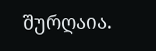შურღაია.